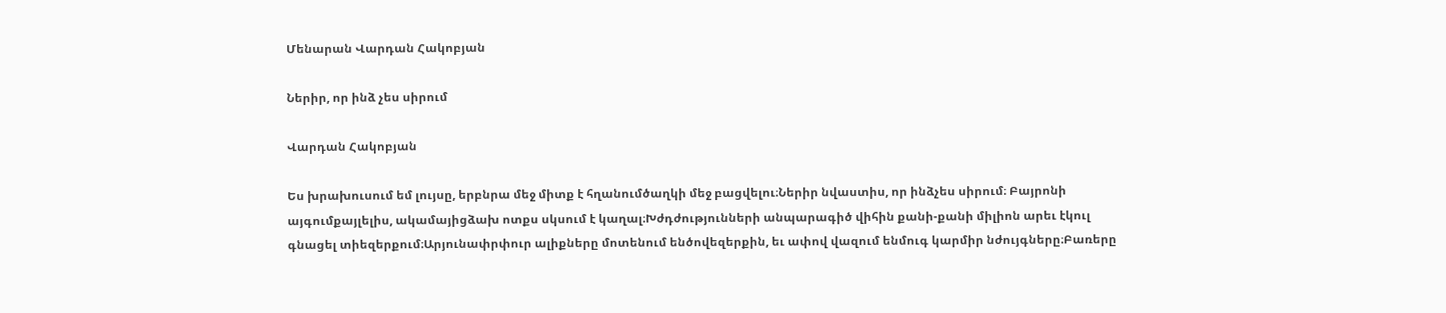Մենարան Վարդան Հակոբյան

Ներիր, որ ինձ չես սիրում

Վարդան Հակոբյան

Ես խրախուսում եմ լույսը, երբնրա մեջ միտք է հղանումծաղկի մեջ բացվելու։Ներիր նվաստիս, որ ինձչես սիրում։ Բայրոնի այգումքայլելիս, ակամայիցձախ ոտքս սկսում է կաղալ։Խժդժությունների անպարագիծ վիհին քանի-քանի միլիոն արեւ էկուլ գնացել տիեզերքում։Արյունափրփուր ալիքները մոտենում ենծովեզերքին, եւ ափով վազում ենմուգ կարմիր նժույգները։Բառերը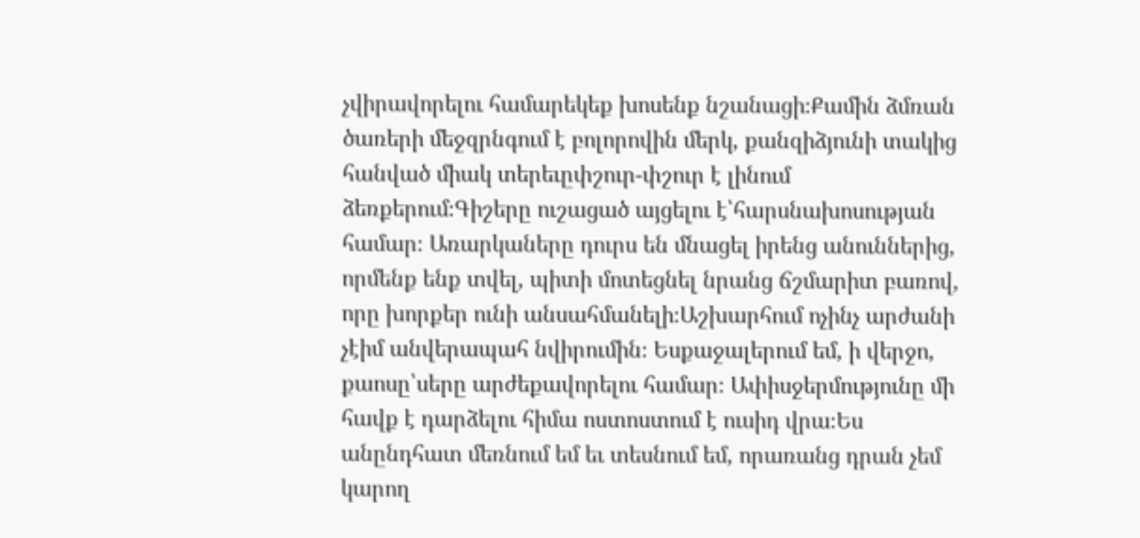չվիրավորելու համարեկեք խոսենք նշանացի։Քամին ձմռան ծառերի մեջզրնգում է բոլորովին մերկ, քանզիձյունի տակից հանված միակ տերեւըփշուր-փշուր է լինում ձեռքերում։Գիշերը ուշացած այցելու է՝հարսնախոսության համար։ Առարկաները դուրս են մնացել իրենց անուններից, որմենք ենք տվել, պիտի մոտեցնել նրանց ճշմարիտ բառով, որը խորքեր ունի անսահմանելի։Աշխարհում ոչինչ արժանի չէիմ անվերապահ նվիրումին։ Եսքաջալերում եմ, ի վերջո, քաոսը՝սերը արժեքավորելու համար։ Ափիսջերմությունը մի հավք է դարձելու հիմա ոստոստում է ուսիդ վրա։Ես անընդհատ մեռնում եմ եւ տեսնում եմ, որառանց դրան չեմ կարող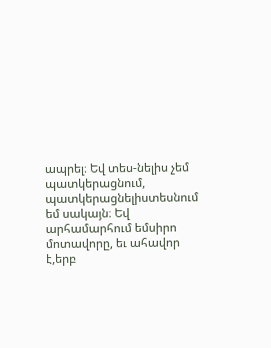ապրել։ Եվ տես-նելիս չեմ պատկերացնում, պատկերացնելիստեսնում եմ սակայն։ Եվ արհամարհում եմսիրո մոտավորը, եւ ահավոր է,երբ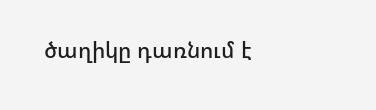ծաղիկը դառնում է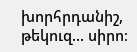խորհրդանիշ, թեկուզ... սիրո։